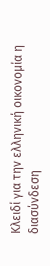Κλειδί για την ελληνική οικονομία η διασύνδεση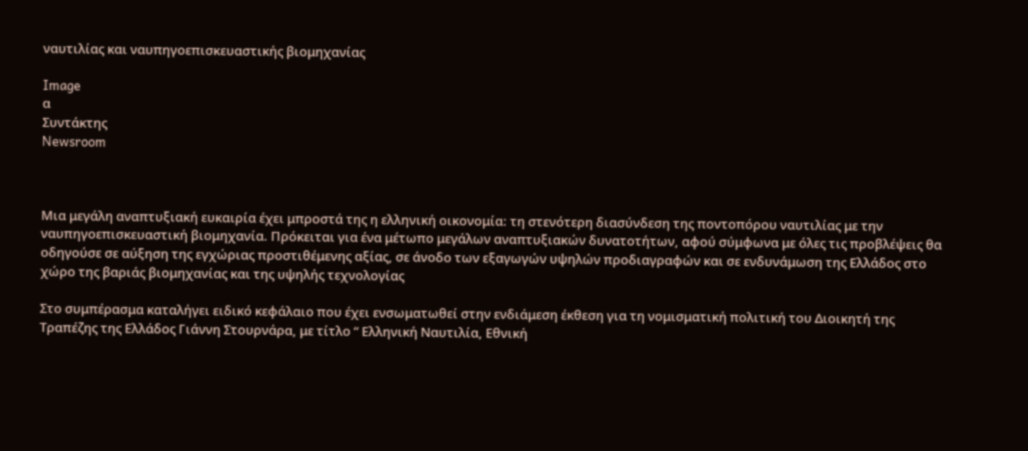ναυτιλίας και ναυπηγοεπισκευαστικής βιομηχανίας

Image
α
Συντάκτης
Newsroom



Μια μεγάλη αναπτυξιακή ευκαιρία έχει μπροστά της η ελληνική οικονομία: τη στενότερη διασύνδεση της ποντοπόρου ναυτιλίας με την ναυπηγοεπισκευαστική βιομηχανία. Πρόκειται για ένα μέτωπο μεγάλων αναπτυξιακών δυνατοτήτων, αφού σύμφωνα με όλες τις προβλέψεις θα οδηγούσε σε αύξηση της εγχώριας προστιθέμενης αξίας, σε άνοδο των εξαγωγών υψηλών προδιαγραφών και σε ενδυνάμωση της Ελλάδος στο χώρο της βαριάς βιομηχανίας και της υψηλής τεχνολογίας

Στο συμπέρασμα καταλήγει ειδικό κεφάλαιο που έχει ενσωματωθεί στην ενδιάμεση έκθεση για τη νομισματική πολιτική του Διοικητή της Τραπέζης της Ελλάδος Γιάννη Στουρνάρα, με τίτλο “ Ελληνική Ναυτιλία, Εθνική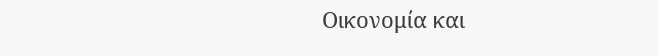Οικονομία και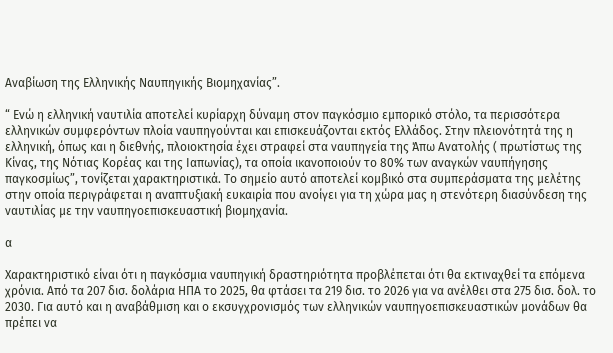Αναβίωση της Ελληνικής Ναυπηγικής Βιομηχανίας”.

“ Ενώ η ελληνική ναυτιλία αποτελεί κυρίαρχη δύναμη στον παγκόσμιο εμπορικό στόλο, τα περισσότερα ελληνικών συμφερόντων πλοία ναυπηγούνται και επισκευάζονται εκτός Ελλάδος. Στην πλειονότητά της η ελληνική, όπως και η διεθνής, πλοιοκτησία έχει στραφεί στα ναυπηγεία της Άπω Ανατολής ( πρωτίστως της Κίνας, της Νότιας Κορέας και της Ιαπωνίας), τα οποία ικανοποιούν το 80% των αναγκών ναυπήγησης παγκοσμίως”, τονίζεται χαρακτηριστικά. Το σημείο αυτό αποτελεί κομβικό στα συμπεράσματα της μελέτης στην οποία περιγράφεται η αναπτυξιακή ευκαιρία που ανοίγει για τη χώρα μας η στενότερη διασύνδεση της ναυτιλίας με την ναυπηγοεπισκευαστική βιομηχανία.

α

Χαρακτηριστικό είναι ότι η παγκόσμια ναυπηγική δραστηριότητα προβλέπεται ότι θα εκτιναχθεί τα επόμενα χρόνια. Από τα 207 δισ. δολάρια ΗΠΑ το 2025, θα φτάσει τα 219 δισ. το 2026 για να ανέλθει στα 275 δισ. δολ. το 2030. Για αυτό και η αναβάθμιση και ο εκσυγχρονισμός των ελληνικών ναυπηγοεπισκευαστικών μονάδων θα πρέπει να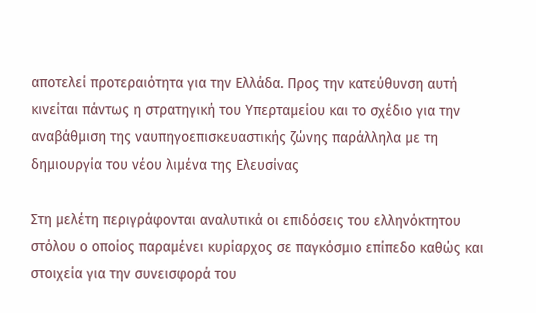αποτελεί προτεραιότητα για την Ελλάδα. Προς την κατεύθυνση αυτή κινείται πάντως η στρατηγική του Υπερταμείου και το σχέδιο για την αναβάθμιση της ναυπηγοεπισκευαστικής ζώνης παράλληλα με τη δημιουργία του νέου λιμένα της Ελευσίνας

Στη μελέτη περιγράφονται αναλυτικά οι επιδόσεις του ελληνόκτητου στόλου ο οποίος παραμένει κυρίαρχος σε παγκόσμιο επίπεδο καθώς και στοιχεία για την συνεισφορά του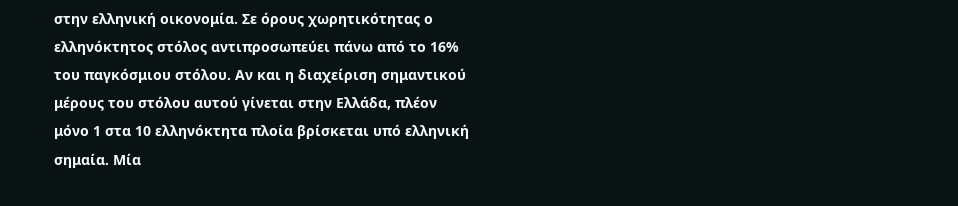στην ελληνική οικονομία. Σε όρους χωρητικότητας ο ελληνόκτητος στόλος αντιπροσωπεύει πάνω από το 16% του παγκόσμιου στόλου. Αν και η διαχείριση σημαντικού μέρους του στόλου αυτού γίνεται στην Ελλάδα, πλέον μόνο 1 στα 10 ελληνόκτητα πλοία βρίσκεται υπό ελληνική σημαία. Μία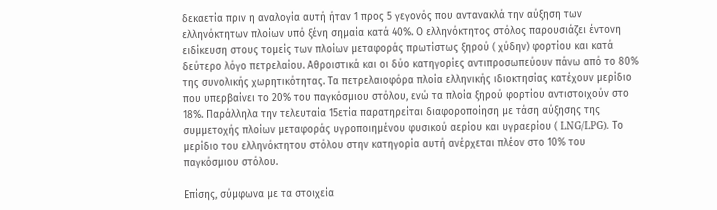δεκαετία πριν η αναλογία αυτή ήταν 1 προς 5 γεγονός που αντανακλά την αύξηση των ελληνόκτητων πλοίων υπό ξένη σημαία κατά 40%. Ο ελληνόκτητος στόλος παρουσιάζει έντονη ειδίκευση στους τομείς των πλοίων μεταφοράς πρωτίστως ξηρού ( χύδην) φορτίου και κατά δεύτερο λόγο πετρελαίου. Αθροιστικά και οι δύο κατηγορίες αντιπροσωπεύουν πάνω από το 80% της συνολικής χωρητικότητας. Τα πετρελαιοφόρα πλοία ελληνικής ιδιοκτησίας κατέχουν μερίδιο που υπερβαίνει το 20% του παγκόσμιου στόλου, ενώ τα πλοία ξηρού φορτίου αντιστοιχούν στο 18%. Παράλληλα την τελευταία 15ετία παρατηρείται διαφοροποίηση με τάση αύξησης της συμμετοχής πλοίων μεταφοράς υγροποιημένου φυσικού αερίου και υγραερίου ( LNG/LPG). Το μερίδιο του ελληνόκτητου στόλου στην κατηγορία αυτή ανέρχεται πλέον στο 10% του παγκόσμιου στόλου.

Επίσης, σύμφωνα με τα στοιχεία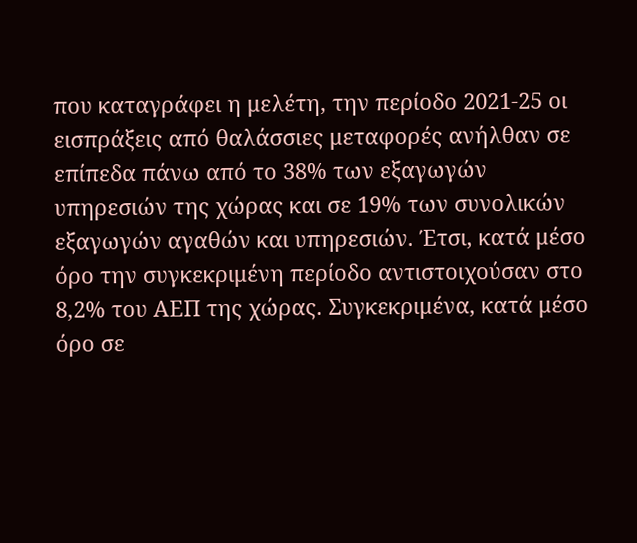που καταγράφει η μελέτη, την περίοδο 2021-25 οι εισπράξεις από θαλάσσιες μεταφορές ανήλθαν σε επίπεδα πάνω από το 38% των εξαγωγών υπηρεσιών της χώρας και σε 19% των συνολικών εξαγωγών αγαθών και υπηρεσιών. Έτσι, κατά μέσο όρο την συγκεκριμένη περίοδο αντιστοιχούσαν στο 8,2% του ΑΕΠ της χώρας. Συγκεκριμένα, κατά μέσο όρο σε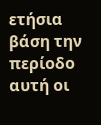ετήσια βάση την περίοδο αυτή οι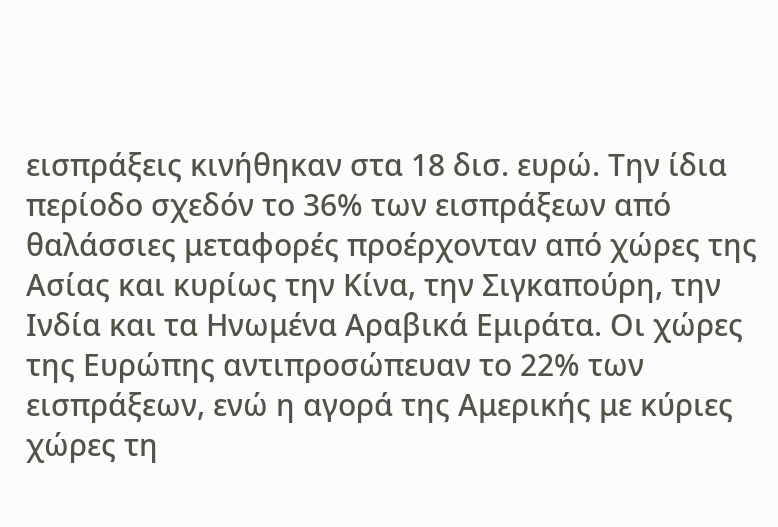εισπράξεις κινήθηκαν στα 18 δισ. ευρώ. Την ίδια περίοδο σχεδόν το 36% των εισπράξεων από θαλάσσιες μεταφορές προέρχονταν από χώρες της Ασίας και κυρίως την Κίνα, την Σιγκαπούρη, την Ινδία και τα Ηνωμένα Αραβικά Εμιράτα. Οι χώρες της Ευρώπης αντιπροσώπευαν το 22% των εισπράξεων, ενώ η αγορά της Αμερικής με κύριες χώρες τη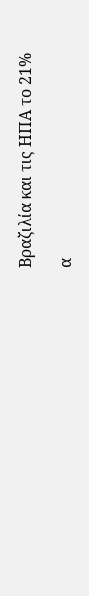Βραζιλία και τις ΗΠΑ το 21%

α